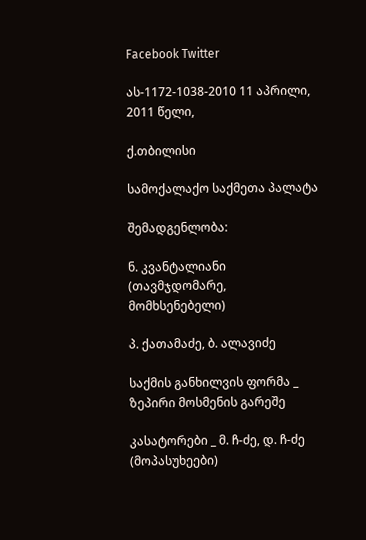Facebook Twitter

ას-1172-1038-2010 11 აპრილი, 2011 წელი,

ქ.თბილისი

სამოქალაქო საქმეთა პალატა

შემადგენლობა:

ნ. კვანტალიანი (თავმჯდომარე, მომხსენებელი)

პ. ქათამაძე, ბ. ალავიძე

საქმის განხილვის ფორმა _ ზეპირი მოსმენის გარეშე

კასატორები _ მ. ჩ-ძე, დ. ჩ-ძე (მოპასუხეები)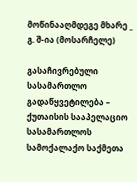მოწინააღმდეგე მხარე _ გ. შ-ია (მოსარჩელე)

გასაჩივრებული სასამართლო გადაწყვეტილება – ქუთაისის სააპელაციო სასამართლოს სამოქალაქო საქმეთა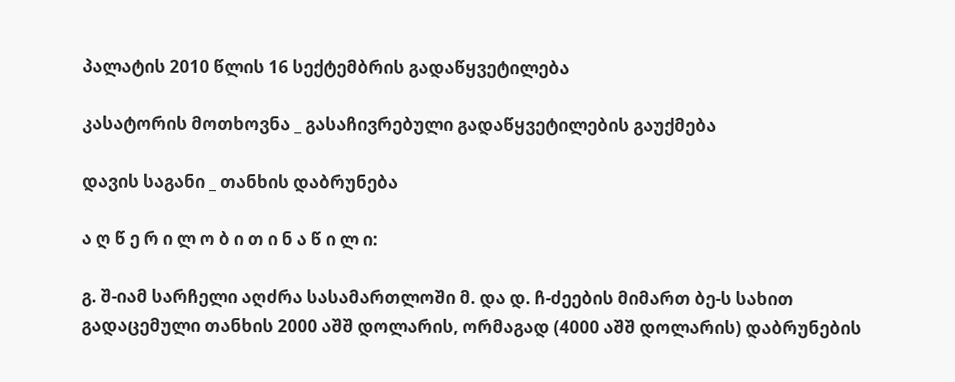პალატის 2010 წლის 16 სექტემბრის გადაწყვეტილება

კასატორის მოთხოვნა _ გასაჩივრებული გადაწყვეტილების გაუქმება

დავის საგანი _ თანხის დაბრუნება

ა ღ წ ე რ ი ლ ო ბ ი თ ი ნ ა წ ი ლ ი:

გ. შ-იამ სარჩელი აღძრა სასამართლოში მ. და დ. ჩ-ძეების მიმართ ბე-ს სახით გადაცემული თანხის 2000 აშშ დოლარის, ორმაგად (4000 აშშ დოლარის) დაბრუნების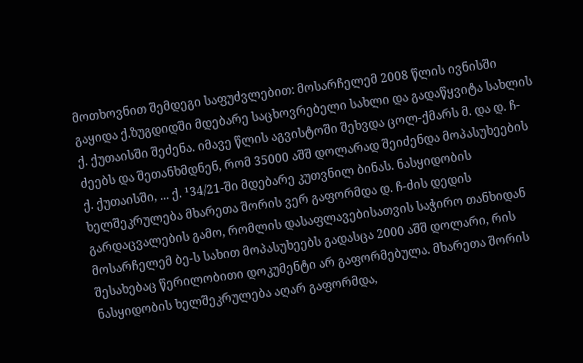მოთხოვნით შემდეგი საფუძვლებით: მოსარჩელემ 2008 წლის ივნისში გაყიდა ქ.ზუგდიდში მდებარე საცხოვრებელი სახლი და გადაწყვიტა სახლის ქ. ქუთაისში შეძენა. იმავე წლის აგვისტოში შეხვდა ცოლ-ქმარს მ. და დ. ჩ-ძეებს და შეთანხმდნენ, რომ 35000 აშშ დოლარად შეიძენდა მოპასუხეების ქ. ქუთაისში, ... ქ. ¹34/21-ში მდებარე კუთვნილ ბინას. ნასყიდობის ხელშეკრულება მხარეთა შორის ვერ გაფორმდა დ. ჩ-ძის დედის გარდაცვალების გამო, რომლის დასაფლავებისათვის საჭირო თანხიდან მოსარჩელემ ბე-ს სახით მოპასუხეებს გადასცა 2000 აშშ დოლარი, რის შესახებაც წერილობითი დოკუმენტი არ გაფორმებულა. მხარეთა შორის ნასყიდობის ხელშეკრულება აღარ გაფორმდა,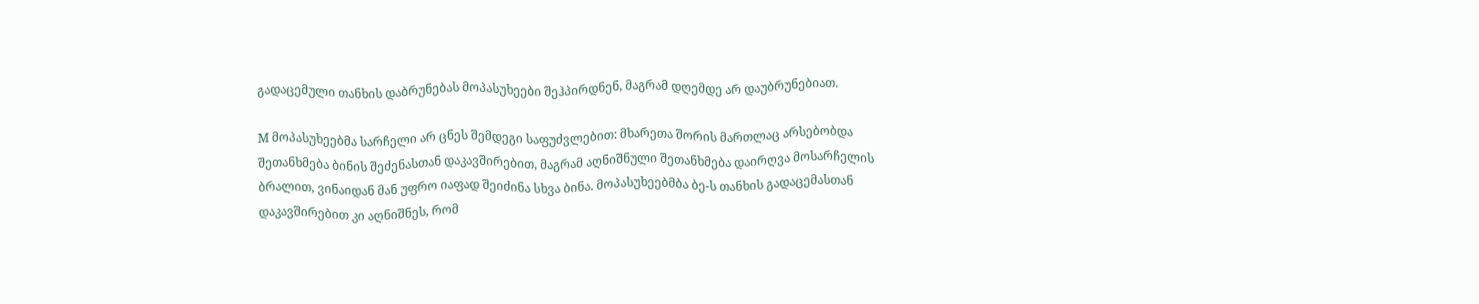გადაცემული თანხის დაბრუნებას მოპასუხეები შეჰპირდნენ, მაგრამ დღემდე არ დაუბრუნებიათ.

M მოპასუხეებმა სარჩელი არ ცნეს შემდეგი საფუძვლებით: მხარეთა შორის მართლაც არსებობდა შეთანხმება ბინის შეძენასთან დაკავშირებით, მაგრამ აღნიშნული შეთანხმება დაირღვა მოსარჩელის ბრალით, ვინაიდან მან უფრო იაფად შეიძინა სხვა ბინა. მოპასუხეებმბა ბე-ს თანხის გადაცემასთან დაკავშირებით კი აღნიშნეს, რომ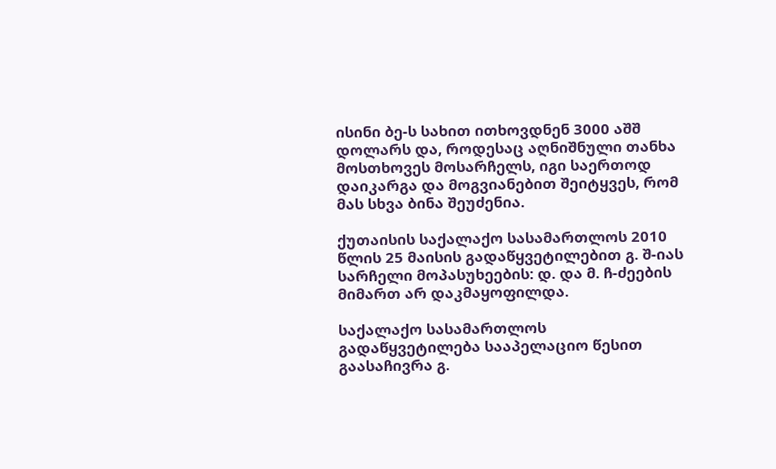ისინი ბე-ს სახით ითხოვდნენ 3000 აშშ დოლარს და, როდესაც აღნიშნული თანხა მოსთხოვეს მოსარჩელს, იგი საერთოდ დაიკარგა და მოგვიანებით შეიტყვეს, რომ მას სხვა ბინა შეუძენია.

ქუთაისის საქალაქო სასამართლოს 2010 წლის 25 მაისის გადაწყვეტილებით გ. შ-იას სარჩელი მოპასუხეების: დ. და მ. ჩ-ძეების მიმართ არ დაკმაყოფილდა.

საქალაქო სასამართლოს გადაწყვეტილება სააპელაციო წესით გაასაჩივრა გ.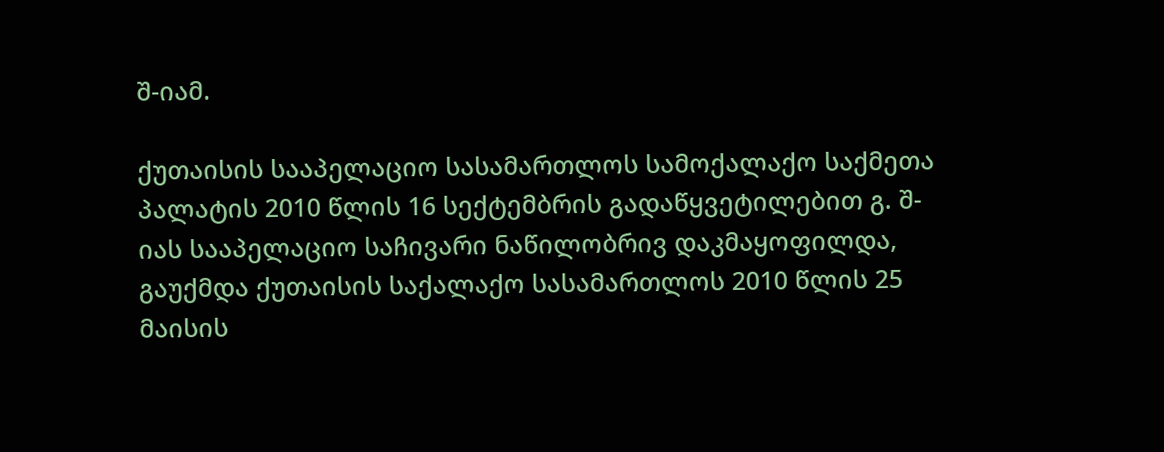შ-იამ.

ქუთაისის სააპელაციო სასამართლოს სამოქალაქო საქმეთა პალატის 2010 წლის 16 სექტემბრის გადაწყვეტილებით გ. შ-იას სააპელაციო საჩივარი ნაწილობრივ დაკმაყოფილდა, გაუქმდა ქუთაისის საქალაქო სასამართლოს 2010 წლის 25 მაისის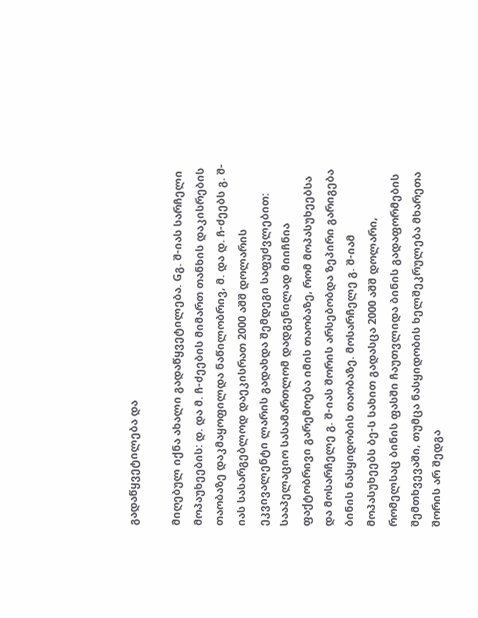გადაწყვეტილება და

მიღებულ იქნა ახალი გადაწყვეტილება. Gგ. შ-იას სარჩელი მოპაუხეების: დ. და მ. ჩ-ძეების მიმართ თანხის დაკისრების თაობაზე დაკმაყოფილდა ნაწილობრივ, მ. და დ. ჩ-ძეებს გ. შ-იას სასარგებლოდ დაეკისრათ 2000 აშშ დოლარის ეკვივალენტი ლარის გადახდა შემდეგი საფუძვლებით: სააპელაციო სასამართლომ დადგენილად მიიჩნია ფაქტობრივი გარემოება იმის თაობაზე, რომ მოპასუხეებსა და მოსარჩელე გ. შ-იას შორის არსებობდა ზეპირი გარიგება ბინის ნასყიდობის თაობაზე. მოსარჩელე გ. შ-იამ მოპასუხეებს ბე-ს სახით გადასცა 2000 აშშ დოლარი, რომელსაც ბინის ფასში ჩაუთვლიდა ბინის გადაფორმების შემთხვევაში, თუმცა ნასყიდობის ხელშეკრულება მხარეთა შორის არ შედგა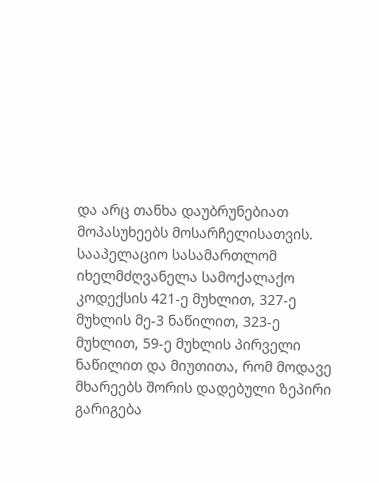და არც თანხა დაუბრუნებიათ მოპასუხეებს მოსარჩელისათვის. სააპელაციო სასამართლომ იხელმძღვანელა სამოქალაქო კოდექსის 421-ე მუხლით, 327-ე მუხლის მე-3 ნაწილით, 323-ე მუხლით, 59-ე მუხლის პირველი ნაწილით და მიუთითა, რომ მოდავე მხარეებს შორის დადებული ზეპირი გარიგება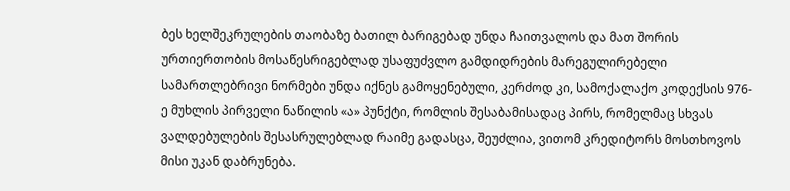ბეს ხელშეკრულების თაობაზე ბათილ ბარიგებად უნდა ჩაითვალოს და მათ შორის ურთიერთობის მოსაწესრიგებლად უსაფუძვლო გამდიდრების მარეგულირებელი სამართლებრივი ნორმები უნდა იქნეს გამოყენებული, კერძოდ კი, სამოქალაქო კოდექსის 976-ე მუხლის პირველი ნაწილის «ა» პუნქტი, რომლის შესაბამისადაც პირს, რომელმაც სხვას ვალდებულების შესასრულებლად რაიმე გადასცა, შეუძლია, ვითომ კრედიტორს მოსთხოვოს მისი უკან დაბრუნება.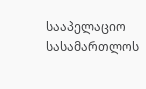სააპელაციო სასამართლოს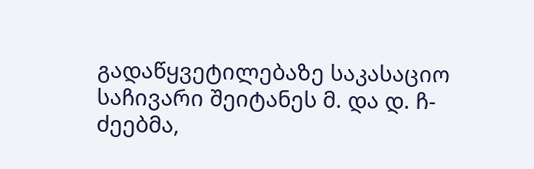გადაწყვეტილებაზე საკასაციო საჩივარი შეიტანეს მ. და დ. ჩ-ძეებმა,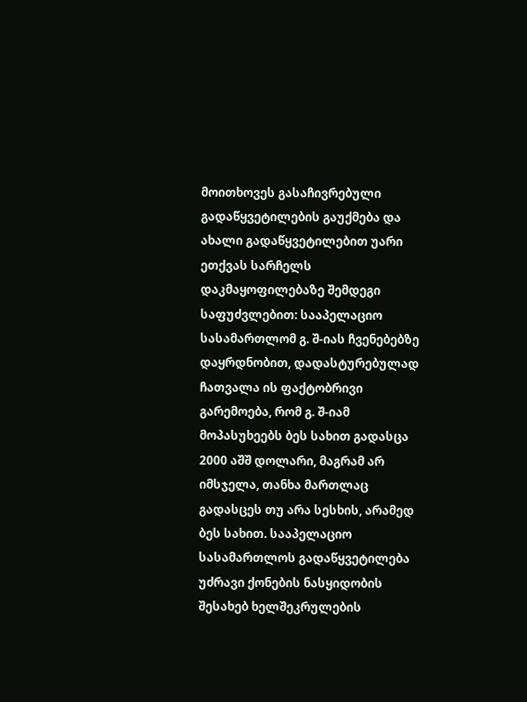მოითხოვეს გასაჩივრებული გადაწყვეტილების გაუქმება და ახალი გადაწყვეტილებით უარი ეთქვას სარჩელს დაკმაყოფილებაზე შემდეგი საფუძვლებით: სააპელაციო სასამართლომ გ. შ-იას ჩვენებებზე დაყრდნობით, დადასტურებულად ჩათვალა ის ფაქტობრივი გარემოება, რომ გ. შ-იამ მოპასუხეებს ბეს სახით გადასცა 2000 აშშ დოლარი, მაგრამ არ იმსჯელა, თანხა მართლაც გადასცეს თუ არა სესხის, არამედ ბეს სახით. სააპელაციო სასამართლოს გადაწყვეტილება უძრავი ქონების ნასყიდობის შესახებ ხელშეკრულების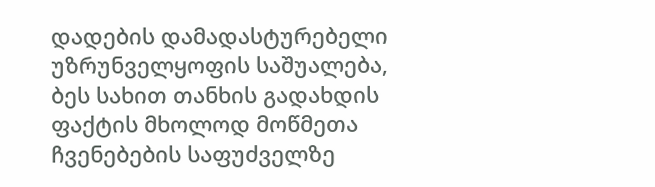დადების დამადასტურებელი უზრუნველყოფის საშუალება, ბეს სახით თანხის გადახდის ფაქტის მხოლოდ მოწმეთა ჩვენებების საფუძველზე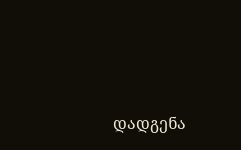დადგენა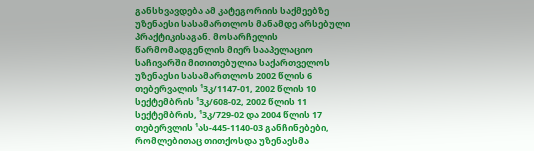განსხვავდება ამ კატეგორიის საქმეებზე უზენაესი სასამართლოს მანამდე არსებული პრაქტიკისაგან. მოსარჩელის წარმომადგენლის მიერ სააპელაციო საჩივარში მითითებულია საქართველოს უზენაესი სასამართლოს 2002 წლის 6 თებერვალის ¹3კ/1147-01, 2002 წლის 10 სექტემბრის ¹3კ/608-02, 2002 წლის 11 სექტემბრის, ¹3კ/729-02 და 2004 წლის 17 თებერვლის ¹ას-445-1140-03 განჩინებები, რომლებითაც თითქოსდა უზენაესმა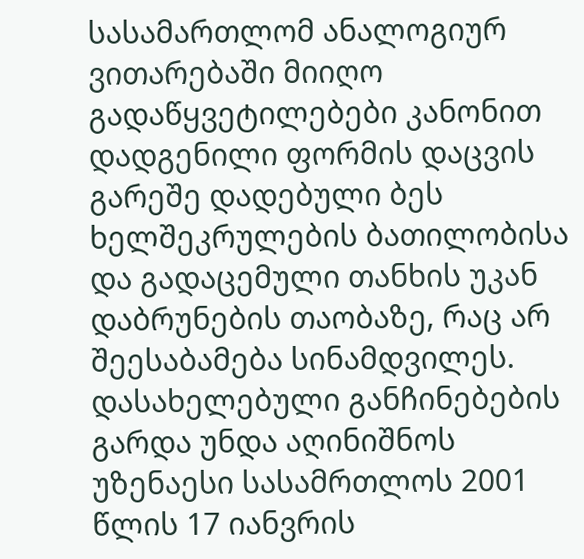სასამართლომ ანალოგიურ ვითარებაში მიიღო გადაწყვეტილებები კანონით დადგენილი ფორმის დაცვის გარეშე დადებული ბეს ხელშეკრულების ბათილობისა და გადაცემული თანხის უკან დაბრუნების თაობაზე, რაც არ შეესაბამება სინამდვილეს. დასახელებული განჩინებების გარდა უნდა აღინიშნოს უზენაესი სასამრთლოს 2001 წლის 17 იანვრის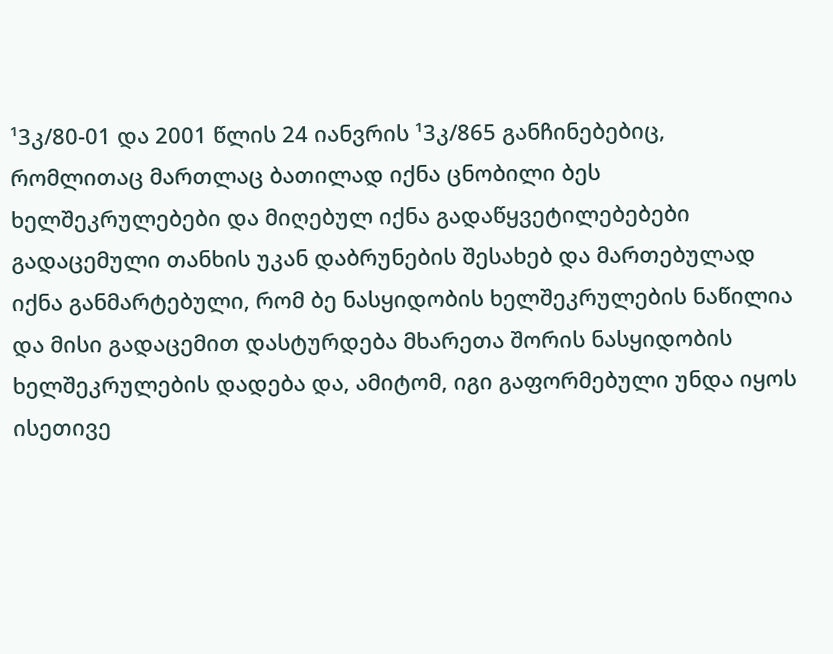¹3კ/80-01 და 2001 წლის 24 იანვრის ¹3კ/865 განჩინებებიც, რომლითაც მართლაც ბათილად იქნა ცნობილი ბეს ხელშეკრულებები და მიღებულ იქნა გადაწყვეტილებებები გადაცემული თანხის უკან დაბრუნების შესახებ და მართებულად იქნა განმარტებული, რომ ბე ნასყიდობის ხელშეკრულების ნაწილია და მისი გადაცემით დასტურდება მხარეთა შორის ნასყიდობის ხელშეკრულების დადება და, ამიტომ, იგი გაფორმებული უნდა იყოს ისეთივე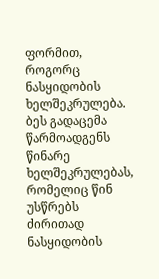ფორმით, როგორც ნასყიდობის ხელშეკრულება. ბეს გადაცემა წარმოადგენს წინარე ხელშეკრულებას, რომელიც წინ უსწრებს ძირითად ნასყიდობის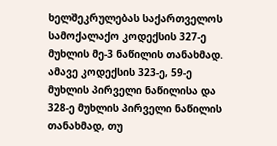ხელშეკრულებას საქართველოს სამოქალაქო კოდექსის 327-ე მუხლის მე-3 ნაწილის თანახმად. ამავე კოდექსის 323-ე, 59-ე მუხლის პირველი ნაწილისა და 328-ე მუხლის პირველი ნაწილის თანახმად, თუ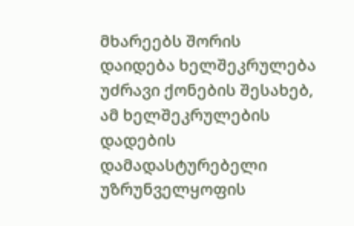მხარეებს შორის დაიდება ხელშეკრულება უძრავი ქონების შესახებ, ამ ხელშეკრულების დადების დამადასტურებელი უზრუნველყოფის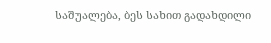საშუალება, ბეს სახით გადახდილი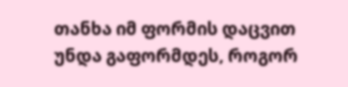თანხა იმ ფორმის დაცვით უნდა გაფორმდეს, როგორ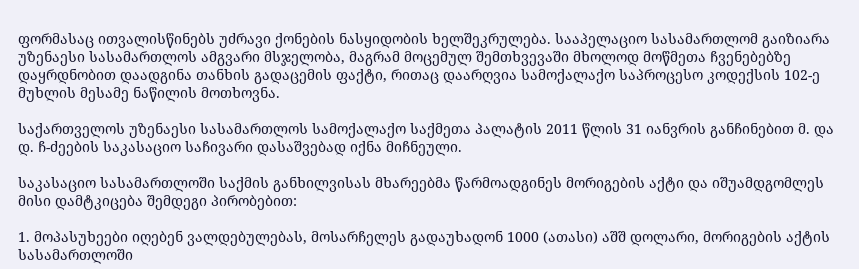ფორმასაც ითვალისწინებს უძრავი ქონების ნასყიდობის ხელშეკრულება. სააპელაციო სასამართლომ გაიზიარა უზენაესი სასამართლოს ამგვარი მსჯელობა, მაგრამ მოცემულ შემთხვევაში მხოლოდ მოწმეთა ჩვენებებზე დაყრდნობით დაადგინა თანხის გადაცემის ფაქტი, რითაც დაარღვია სამოქალაქო საპროცესო კოდექსის 102-ე მუხლის მესამე ნაწილის მოთხოვნა.

საქართველოს უზენაესი სასამართლოს სამოქალაქო საქმეთა პალატის 2011 წლის 31 იანვრის განჩინებით მ. და დ. ჩ-ძეების საკასაციო საჩივარი დასაშვებად იქნა მიჩნეული.

საკასაციო სასამართლოში საქმის განხილვისას მხარეებმა წარმოადგინეს მორიგების აქტი და იშუამდგომლეს მისი დამტკიცება შემდეგი პირობებით:

1. მოპასუხეები იღებენ ვალდებულებას, მოსარჩელეს გადაუხადონ 1000 (ათასი) აშშ დოლარი, მორიგების აქტის სასამართლოში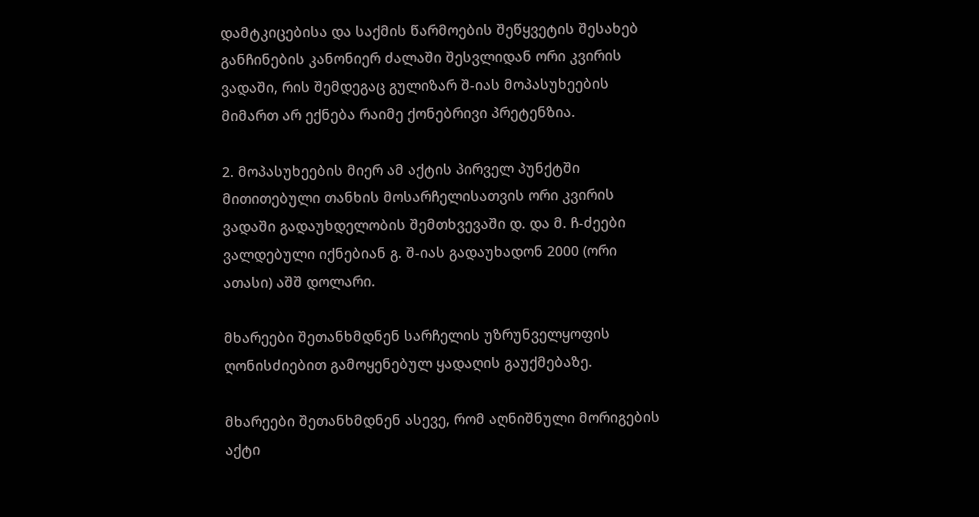დამტკიცებისა და საქმის წარმოების შეწყვეტის შესახებ განჩინების კანონიერ ძალაში შესვლიდან ორი კვირის ვადაში, რის შემდეგაც გულიზარ შ-იას მოპასუხეების მიმართ არ ექნება რაიმე ქონებრივი პრეტენზია.

2. მოპასუხეების მიერ ამ აქტის პირველ პუნქტში მითითებული თანხის მოსარჩელისათვის ორი კვირის ვადაში გადაუხდელობის შემთხვევაში დ. და მ. ჩ-ძეები ვალდებული იქნებიან გ. შ-იას გადაუხადონ 2000 (ორი ათასი) აშშ დოლარი.

მხარეები შეთანხმდნენ სარჩელის უზრუნველყოფის ღონისძიებით გამოყენებულ ყადაღის გაუქმებაზე.

მხარეები შეთანხმდნენ ასევე, რომ აღნიშნული მორიგების აქტი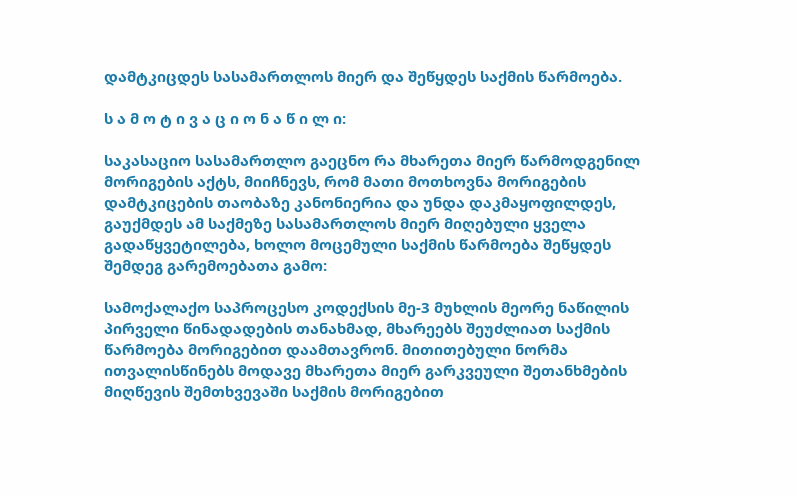დამტკიცდეს სასამართლოს მიერ და შეწყდეს საქმის წარმოება.

ს ა მ ო ტ ი ვ ა ც ი ო ნ ა წ ი ლ ი:

საკასაციო სასამართლო გაეცნო რა მხარეთა მიერ წარმოდგენილ მორიგების აქტს, მიიჩნევს, რომ მათი მოთხოვნა მორიგების დამტკიცების თაობაზე კანონიერია და უნდა დაკმაყოფილდეს, გაუქმდეს ამ საქმეზე სასამართლოს მიერ მიღებული ყველა გადაწყვეტილება, ხოლო მოცემული საქმის წარმოება შეწყდეს შემდეგ გარემოებათა გამო:

სამოქალაქო საპროცესო კოდექსის მე-3 მუხლის მეორე ნაწილის პირველი წინადადების თანახმად, მხარეებს შეუძლიათ საქმის წარმოება მორიგებით დაამთავრონ. მითითებული ნორმა ითვალისწინებს მოდავე მხარეთა მიერ გარკვეული შეთანხმების მიღწევის შემთხვევაში საქმის მორიგებით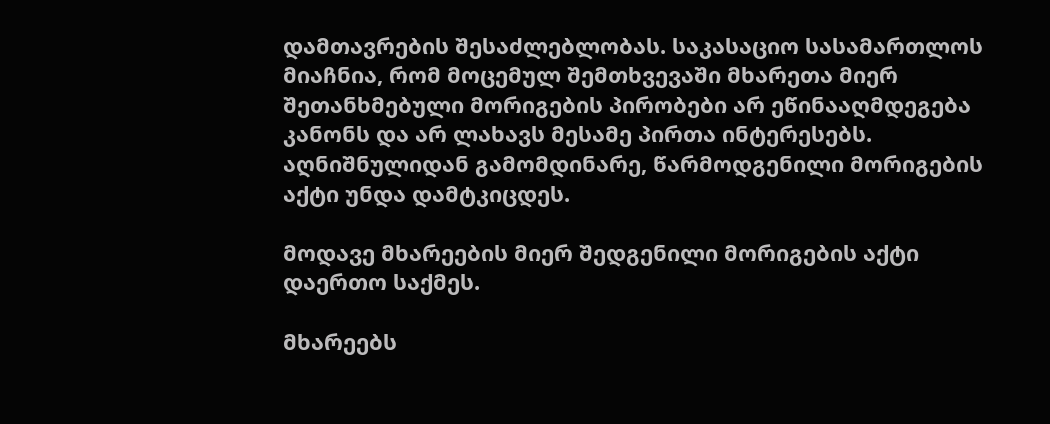დამთავრების შესაძლებლობას. საკასაციო სასამართლოს მიაჩნია, რომ მოცემულ შემთხვევაში მხარეთა მიერ შეთანხმებული მორიგების პირობები არ ეწინააღმდეგება კანონს და არ ლახავს მესამე პირთა ინტერესებს. აღნიშნულიდან გამომდინარე, წარმოდგენილი მორიგების აქტი უნდა დამტკიცდეს.

მოდავე მხარეების მიერ შედგენილი მორიგების აქტი დაერთო საქმეს.

მხარეებს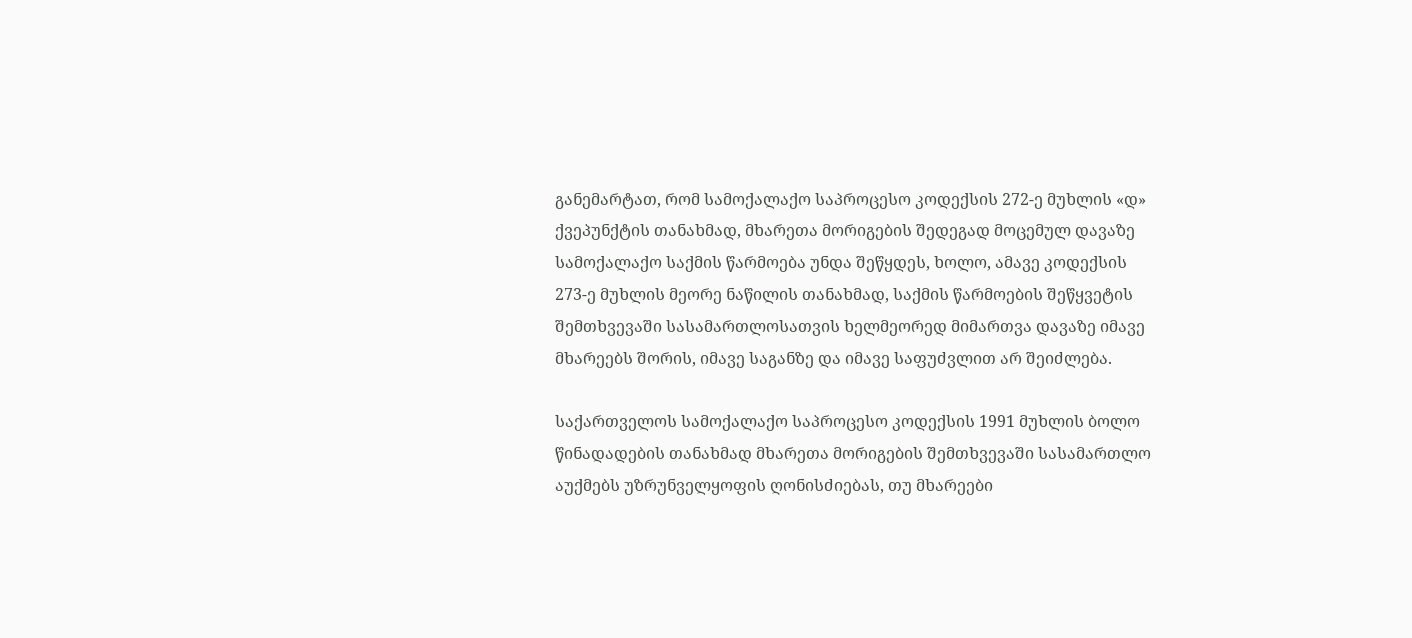განემარტათ, რომ სამოქალაქო საპროცესო კოდექსის 272-ე მუხლის «დ» ქვეპუნქტის თანახმად, მხარეთა მორიგების შედეგად მოცემულ დავაზე სამოქალაქო საქმის წარმოება უნდა შეწყდეს, ხოლო, ამავე კოდექსის 273-ე მუხლის მეორე ნაწილის თანახმად, საქმის წარმოების შეწყვეტის შემთხვევაში სასამართლოსათვის ხელმეორედ მიმართვა დავაზე იმავე მხარეებს შორის, იმავე საგანზე და იმავე საფუძვლით არ შეიძლება.

საქართველოს სამოქალაქო საპროცესო კოდექსის 1991 მუხლის ბოლო წინადადების თანახმად მხარეთა მორიგების შემთხვევაში სასამართლო აუქმებს უზრუნველყოფის ღონისძიებას, თუ მხარეები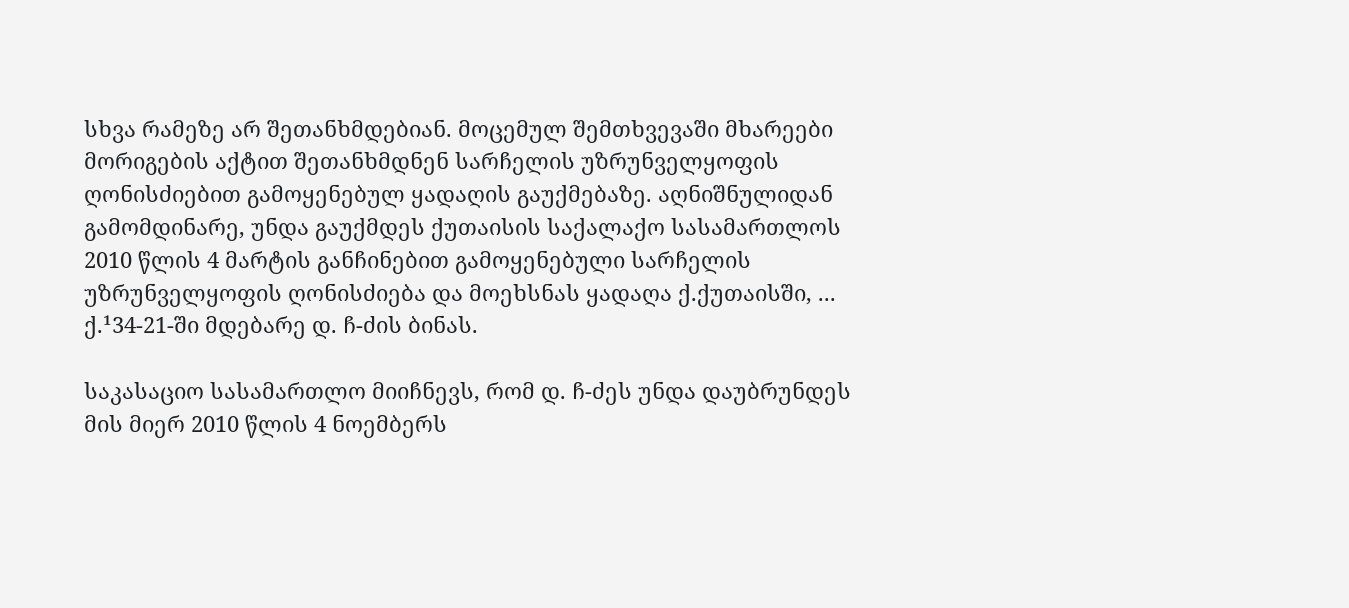სხვა რამეზე არ შეთანხმდებიან. მოცემულ შემთხვევაში მხარეები მორიგების აქტით შეთანხმდნენ სარჩელის უზრუნველყოფის ღონისძიებით გამოყენებულ ყადაღის გაუქმებაზე. აღნიშნულიდან გამომდინარე, უნდა გაუქმდეს ქუთაისის საქალაქო სასამართლოს 2010 წლის 4 მარტის განჩინებით გამოყენებული სარჩელის უზრუნველყოფის ღონისძიება და მოეხსნას ყადაღა ქ.ქუთაისში, ... ქ.¹34-21-ში მდებარე დ. ჩ-ძის ბინას.

საკასაციო სასამართლო მიიჩნევს, რომ დ. ჩ-ძეს უნდა დაუბრუნდეს მის მიერ 2010 წლის 4 ნოემბერს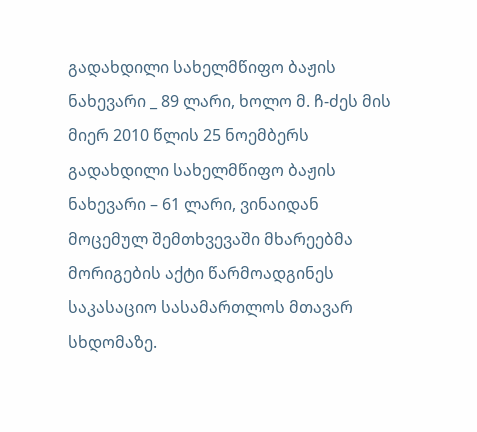გადახდილი სახელმწიფო ბაჟის ნახევარი _ 89 ლარი, ხოლო მ. ჩ-ძეს მის მიერ 2010 წლის 25 ნოემბერს გადახდილი სახელმწიფო ბაჟის ნახევარი – 61 ლარი, ვინაიდან მოცემულ შემთხვევაში მხარეებმა მორიგების აქტი წარმოადგინეს საკასაციო სასამართლოს მთავარ სხდომაზე.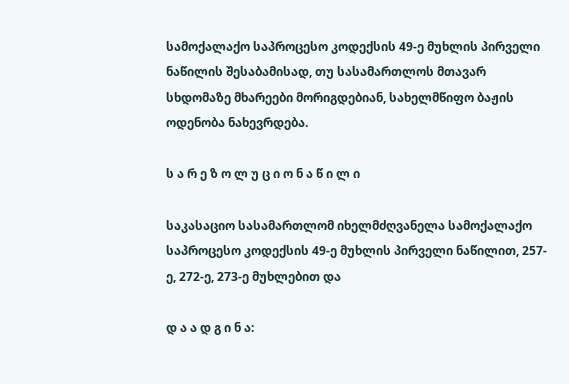სამოქალაქო საპროცესო კოდექსის 49-ე მუხლის პირველი ნაწილის შესაბამისად, თუ სასამართლოს მთავარ სხდომაზე მხარეები მორიგდებიან, სახელმწიფო ბაჟის ოდენობა ნახევრდება.

ს ა რ ე ზ ო ლ უ ც ი ო ნ ა წ ი ლ ი

საკასაციო სასამართლომ იხელმძღვანელა სამოქალაქო საპროცესო კოდექსის 49-ე მუხლის პირველი ნაწილით, 257-ე, 272-ე, 273-ე მუხლებით და

დ ა ა დ გ ი ნ ა: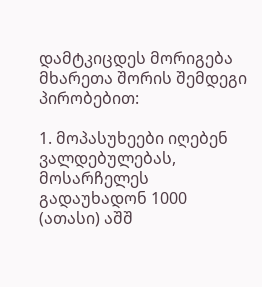დამტკიცდეს მორიგება მხარეთა შორის შემდეგი პირობებით:

1. მოპასუხეები იღებენ ვალდებულებას, მოსარჩელეს გადაუხადონ 1000 (ათასი) აშშ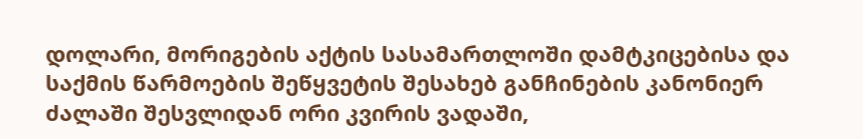დოლარი, მორიგების აქტის სასამართლოში დამტკიცებისა და საქმის წარმოების შეწყვეტის შესახებ განჩინების კანონიერ ძალაში შესვლიდან ორი კვირის ვადაში,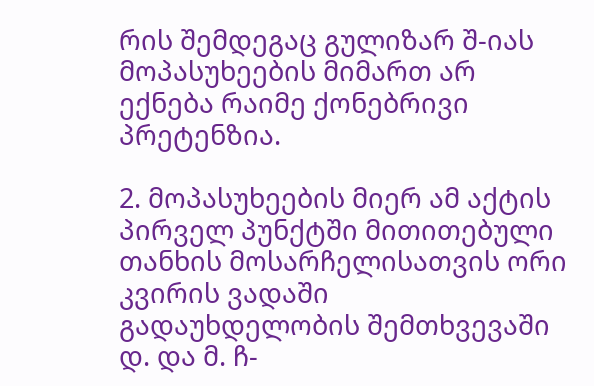რის შემდეგაც გულიზარ შ-იას მოპასუხეების მიმართ არ ექნება რაიმე ქონებრივი პრეტენზია.

2. მოპასუხეების მიერ ამ აქტის პირველ პუნქტში მითითებული თანხის მოსარჩელისათვის ორი კვირის ვადაში გადაუხდელობის შემთხვევაში დ. და მ. ჩ-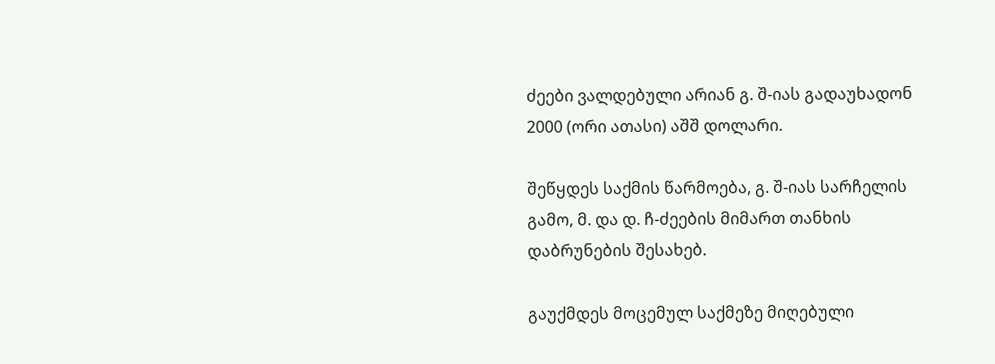ძეები ვალდებული არიან გ. შ-იას გადაუხადონ 2000 (ორი ათასი) აშშ დოლარი.

შეწყდეს საქმის წარმოება, გ. შ-იას სარჩელის გამო, მ. და დ. ჩ-ძეების მიმართ თანხის დაბრუნების შესახებ.

გაუქმდეს მოცემულ საქმეზე მიღებული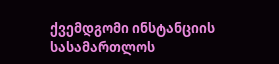ქვემდგომი ინსტანციის სასამართლოს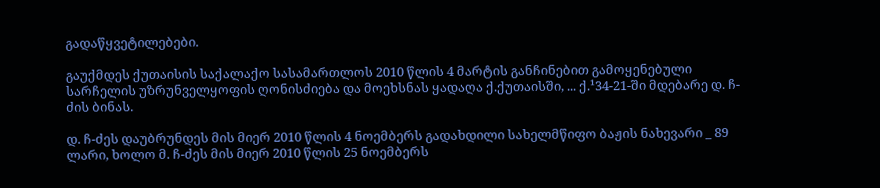გადაწყვეტილებები.

გაუქმდეს ქუთაისის საქალაქო სასამართლოს 2010 წლის 4 მარტის განჩინებით გამოყენებული სარჩელის უზრუნველყოფის ღონისძიება და მოეხსნას ყადაღა ქ.ქუთაისში, ... ქ.¹34-21-ში მდებარე დ. ჩ-ძის ბინას.

დ. ჩ-ძეს დაუბრუნდეს მის მიერ 2010 წლის 4 ნოემბერს გადახდილი სახელმწიფო ბაჟის ნახევარი _ 89 ლარი, ხოლო მ. ჩ-ძეს მის მიერ 2010 წლის 25 ნოემბერს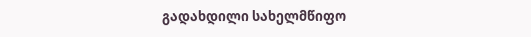გადახდილი სახელმწიფო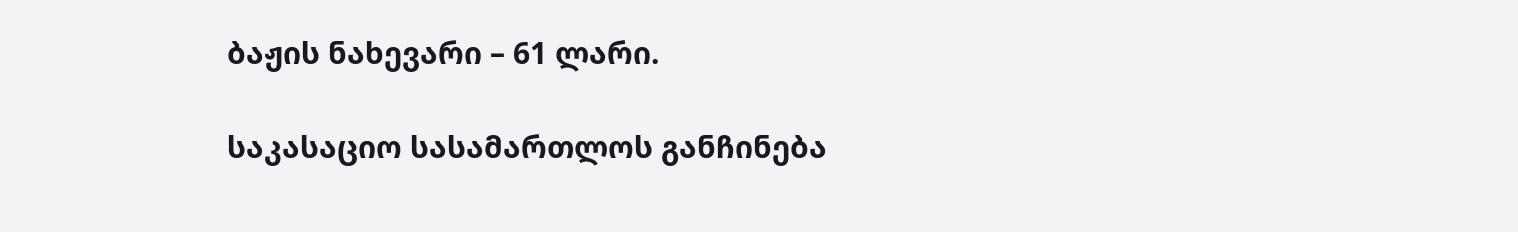ბაჟის ნახევარი – 61 ლარი.

საკასაციო სასამართლოს განჩინება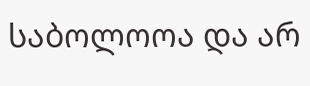საბოლოოა და არ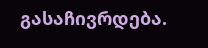გასაჩივრდება.